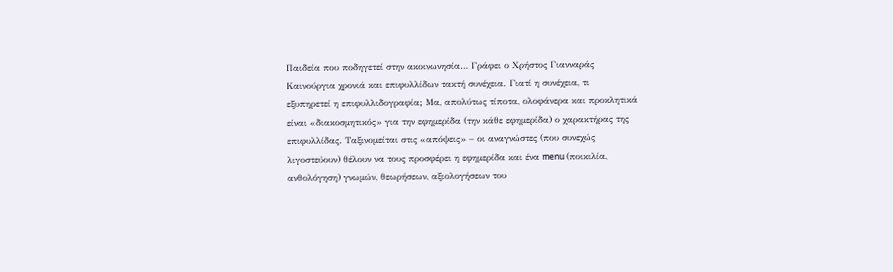Παιδεία που ποδηγετεί στην ακοινωνησία… Γράφει ο Χρήστος Γιανναράς
Καινούργια χρονιά και επιφυλλίδων τακτή συνέχεια. Γιατί η συνέχεια, τι
εξυπηρετεί η επιφυλλιδογραφία; Μα, απολύτως τίποτα, ολοφάνερα και προκλητικά είναι «διακοσμητικός» για την εφημερίδα (την κάθε εφημερίδα) ο χαρακτήρας της επιφυλλίδας. Ταξινομείται στις «απόψεις» – οι αναγνώστες (που συνεχώς λιγοστεύουν) θέλουν να τους προσφέρει η εφημερίδα και ένα menu (ποικιλία, ανθολόγηση) γνωμών, θεωρήσεων, αξιολογήσεων του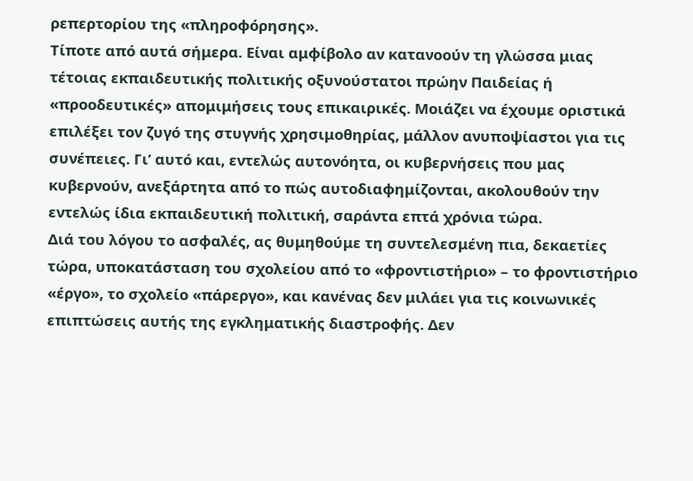ρεπερτορίου της «πληροφόρησης».
Τίποτε από αυτά σήμερα. Είναι αμφίβολο αν κατανοούν τη γλώσσα μιας τέτοιας εκπαιδευτικής πολιτικής οξυνούστατοι πρώην Παιδείας ή «προοδευτικές» απομιμήσεις τους επικαιρικές. Μοιάζει να έχουμε οριστικά επιλέξει τον ζυγό της στυγνής χρησιμοθηρίας, μάλλον ανυποψίαστοι για τις συνέπειες. Γι’ αυτό και, εντελώς αυτονόητα, οι κυβερνήσεις που μας κυβερνούν, ανεξάρτητα από το πώς αυτοδιαφημίζονται, ακολουθούν την εντελώς ίδια εκπαιδευτική πολιτική, σαράντα επτά χρόνια τώρα.
Διά του λόγου το ασφαλές, ας θυμηθούμε τη συντελεσμένη πια, δεκαετίες τώρα, υποκατάσταση του σχολείου από το «φροντιστήριο» – το φροντιστήριο «έργο», το σχολείο «πάρεργο», και κανένας δεν μιλάει για τις κοινωνικές επιπτώσεις αυτής της εγκληματικής διαστροφής. Δεν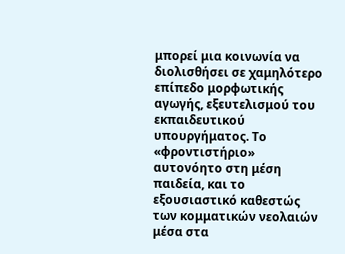μπορεί μια κοινωνία να διολισθήσει σε χαμηλότερο επίπεδο μορφωτικής αγωγής, εξευτελισμού του εκπαιδευτικού υπουργήματος. Το «φροντιστήριο» αυτονόητο στη μέση παιδεία, και το εξουσιαστικό καθεστώς των κομματικών νεολαιών μέσα στα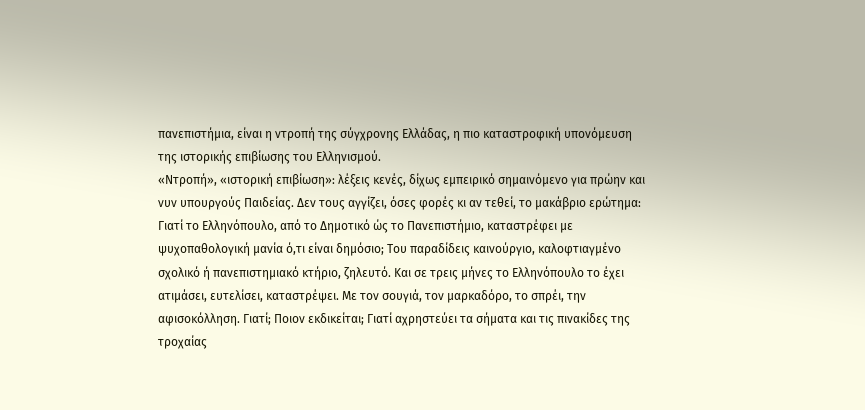πανεπιστήμια, είναι η ντροπή της σύγχρονης Ελλάδας, η πιο καταστροφική υπονόμευση της ιστορικής επιβίωσης του Ελληνισμού.
«Ντροπή», «ιστορική επιβίωση»: λέξεις κενές, δίχως εμπειρικό σημαινόμενο για πρώην και νυν υπουργούς Παιδείας. Δεν τους αγγίζει, όσες φορές κι αν τεθεί, το μακάβριο ερώτημα: Γιατί το Ελληνόπουλο, από το Δημοτικό ώς το Πανεπιστήμιο, καταστρέφει με ψυχοπαθολογική μανία ό,τι είναι δημόσιο; Του παραδίδεις καινούργιο, καλοφτιαγμένο σχολικό ή πανεπιστημιακό κτήριο, ζηλευτό. Και σε τρεις μήνες το Ελληνόπουλο το έχει ατιμάσει, ευτελίσει, καταστρέψει. Με τον σουγιά, τον μαρκαδόρο, το σπρέι, την αφισοκόλληση. Γιατί; Ποιον εκδικείται; Γιατί αχρηστεύει τα σήματα και τις πινακίδες της τροχαίας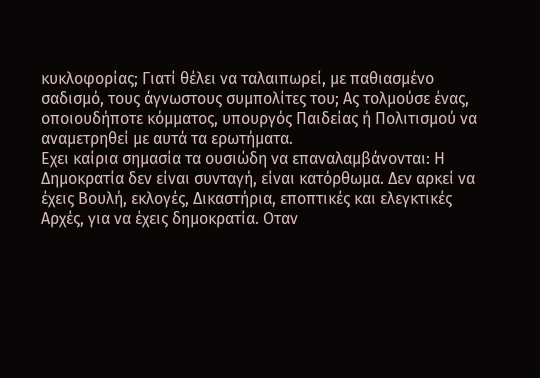κυκλοφορίας; Γιατί θέλει να ταλαιπωρεί, με παθιασμένο σαδισμό, τους άγνωστους συμπολίτες του; Ας τολμούσε ένας, οποιουδήποτε κόμματος, υπουργός Παιδείας ή Πολιτισμού να αναμετρηθεί με αυτά τα ερωτήματα.
Εχει καίρια σημασία τα ουσιώδη να επαναλαμβάνονται: Η Δημοκρατία δεν είναι συνταγή, είναι κατόρθωμα. Δεν αρκεί να έχεις Βουλή, εκλογές, Δικαστήρια, εποπτικές και ελεγκτικές Αρχές, για να έχεις δημοκρατία. Οταν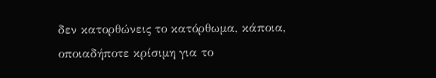δεν κατορθώνεις το κατόρθωμα, κάποια, οποιαδήποτε κρίσιμη για το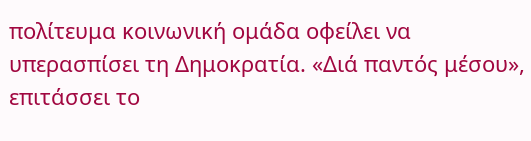πολίτευμα κοινωνική ομάδα οφείλει να υπερασπίσει τη Δημοκρατία. «Διά παντός μέσου», επιτάσσει το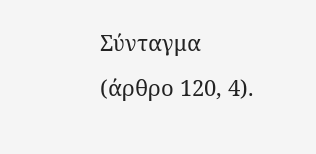Σύνταγμα (άρθρο 120, 4).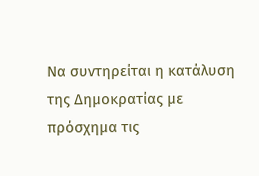Να συντηρείται η κατάλυση της Δημοκρατίας με πρόσχημα τις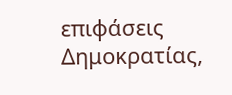επιφάσεις Δημοκρατίας,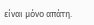είναι μόνο απάτη.